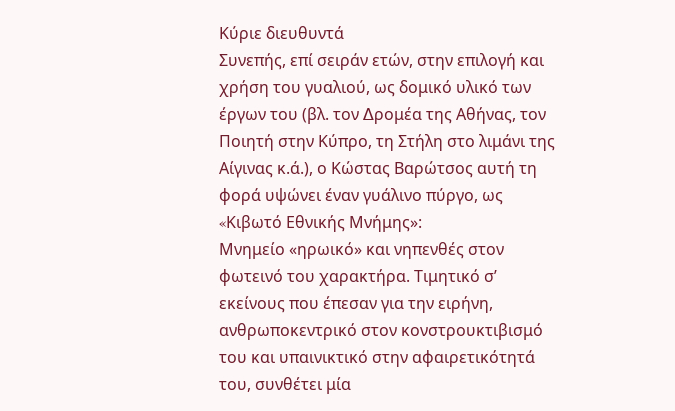Κύριε διευθυντά
Συνεπής, επί σειράν ετών, στην επιλογή και χρήση του γυαλιού, ως δομικό υλικό των έργων του (βλ. τον ∆ρομέα της Αθήνας, τον Ποιητή στην Κύπρο, τη Στήλη στο λιμάνι της Αίγινας κ.ά.), ο Κώστας Βαρώτσος αυτή τη φορά υψώνει έναν γυάλινο πύργο, ως «Kιβωτό Eθνικής Mνήμης»:
Μνημείο «ηρωικό» και νηπενθές στον φωτεινό του χαρακτήρα. Τιμητικό σ’ εκείνους που έπεσαν για την ειρήνη, ανθρωποκεντρικό στον κονστρουκτιβισμό του και υπαινικτικό στην αφαιρετικότητά του, συνθέτει μία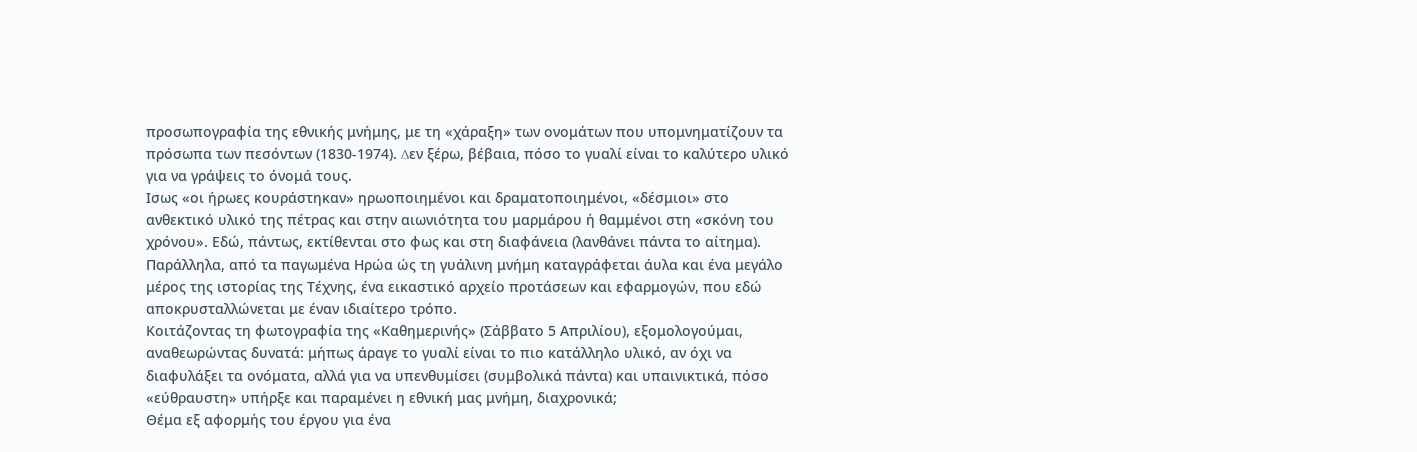προσωπογραφία της εθνικής μνήμης, με τη «χάραξη» των ονομάτων που υπομνηματίζουν τα πρόσωπα των πεσόντων (1830-1974). ∆εν ξέρω, βέβαια, πόσο το γυαλί είναι το καλύτερο υλικό για να γράψεις το όνομά τους.
Ισως «οι ήρωες κουράστηκαν» ηρωοποιημένοι και δραματοποιημένοι, «δέσμιοι» στο ανθεκτικό υλικό της πέτρας και στην αιωνιότητα του μαρμάρου ή θαμμένοι στη «σκόνη του χρόνου». Εδώ, πάντως, εκτίθενται στο φως και στη διαφάνεια (λανθάνει πάντα το αίτημα).
Παράλληλα, από τα παγωμένα Ηρώα ώς τη γυάλινη μνήμη καταγράφεται άυλα και ένα μεγάλο μέρος της ιστορίας της Tέχνης, ένα εικαστικό αρχείο προτάσεων και εφαρμογών, που εδώ αποκρυσταλλώνεται με έναν ιδιαίτερο τρόπο.
Κοιτάζοντας τη φωτογραφία της «Καθημερινής» (Σάββατο 5 Απριλίου), εξομολογούμαι, αναθεωρώντας δυνατά: μήπως άραγε το γυαλί είναι το πιο κατάλληλο υλικό, αν όχι να διαφυλάξει τα ονόματα, αλλά για να υπενθυμίσει (συμβολικά πάντα) και υπαινικτικά, πόσο «εύθραυστη» υπήρξε και παραμένει η εθνική μας μνήμη, διαχρονικά;
Θέμα εξ αφορμής του έργου για ένα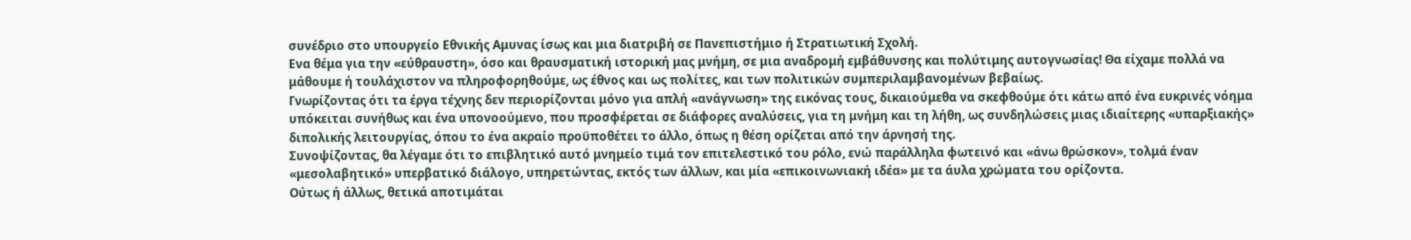συνέδριο στο υπουργείο Εθνικής Αμυνας ίσως και μια διατριβή σε Πανεπιστήμιο ή Στρατιωτική Σχολή.
Ενα θέμα για την «εύθραυστη», όσο και θραυσματική ιστορική μας μνήμη, σε μια αναδρομή εμβάθυνσης και πολύτιμης αυτογνωσίας! Θα είχαμε πολλά να μάθουμε ή τουλάχιστον να πληροφορηθούμε, ως έθνος και ως πολίτες, και των πολιτικών συμπεριλαμβανομένων βεβαίως.
Γνωρίζοντας ότι τα έργα τέχνης δεν περιορίζονται μόνο για απλή «ανάγνωση» της εικόνας τους, δικαιούμεθα να σκεφθούμε ότι κάτω από ένα ευκρινές νόημα υπόκειται συνήθως και ένα υπονοούμενο, που προσφέρεται σε διάφορες αναλύσεις, για τη μνήμη και τη λήθη, ως συνδηλώσεις μιας ιδιαίτερης «υπαρξιακής» διπολικής λειτουργίας, όπου το ένα ακραίο προϋποθέτει το άλλο, όπως η θέση ορίζεται από την άρνησή της.
Συνοψίζοντας, θα λέγαμε ότι το επιβλητικό αυτό μνημείο τιμά τον επιτελεστικό του ρόλο, ενώ παράλληλα φωτεινό και «άνω θρώσκον», τολμά έναν «μεσολαβητικό» υπερβατικό διάλογο, υπηρετώντας, εκτός των άλλων, και μία «επικοινωνιακή ιδέα» με τα άυλα χρώματα του ορίζοντα.
Ούτως ή άλλως, θετικά αποτιμάται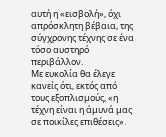αυτή η «εισβολή», όχι απρόσκλητη βέβαια, της σύγχρονης τέχνης σε ένα τόσο αυστηρό περιβάλλον.
Με ευκολία θα έλεγε κανείς ότι, εκτός από τους εξοπλισμούς, «η τέχνη είναι η άμυνά μας σε ποικίλες επιθέσεις».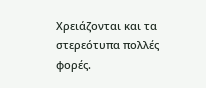Χρειάζονται και τα στερεότυπα πολλές φορές.